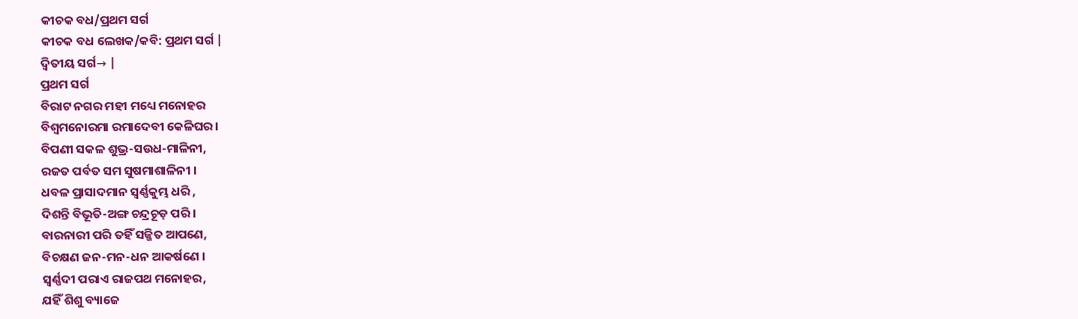କୀଚକ ବଧ/ପ୍ରଥମ ସର୍ଗ
କୀଚକ ବଧ ଲେଖକ/କବି: ପ୍ରଥମ ସର୍ଗ |
ଦ୍ଵିତୀୟ ସର୍ଗ→ |
ପ୍ରଥମ ସର୍ଗ
ବିରାଟ ନଗର ମହୀ ମଧ୍ୟେ ମନୋହର
ବିଶ୍ଵମନୋରମା ରମାଦେବୀ କେଳିଘର ।
ବିପଣୀ ସକଳ ଶୁଭ୍ର-ସଉଧ-ମାଳିନୀ,
ରଜତ ପର୍ବତ ସମ ସୁଷମାଶାଳିନୀ ।
ଧବଳ ପ୍ରାସାଦମାନ ସ୍ଵର୍ଣ୍ଣକୁମ୍ଭ ଧରି ,
ଦିଶନ୍ତି ବିଭୂତି-ଅଙ୍ଗ ଚନ୍ଦ୍ରଚୂଡ଼ ପରି ।
ବାରନାରୀ ପରି ତହିଁ ସଜ୍ଜିତ ଆପଣେ,
ବିଚକ୍ଷଣ ଜନ-ମନ-ଧନ ଆକର୍ଷଣେ ।
ସ୍ଵର୍ଣ୍ଣଦୀ ପରାଏ ରାଜପଥ ମନୋହର,
ଯହିଁ ଶିଶୁ ବ୍ୟାଜେ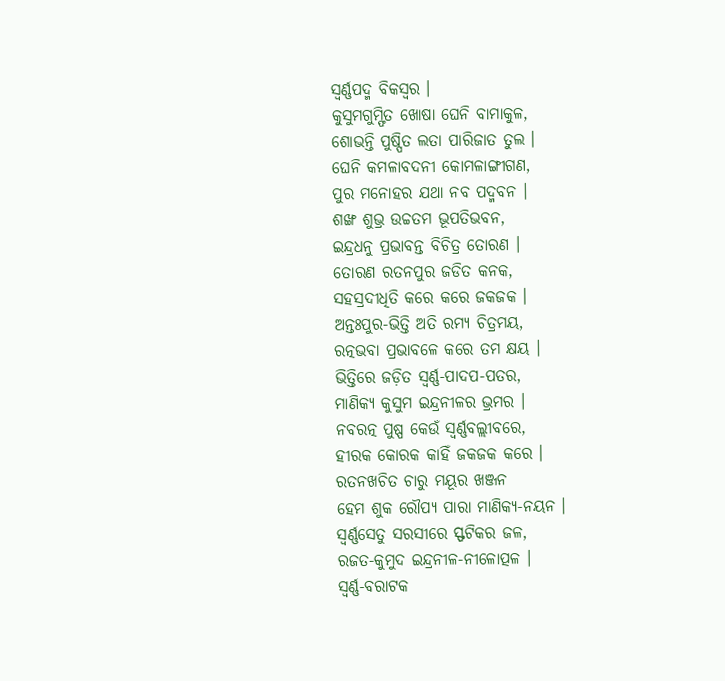ସ୍ଵର୍ଣ୍ଣପଦ୍ମ ବିକସ୍ଵର ।
କୁସୁମଗୁମ୍ଫିତ ଖୋଷା ଘେନି ବାମାକୁଳ,
ଶୋଭନ୍ତି ପୁଷ୍ପିତ ଲତା ପାରିଜାତ ତୁଲ ।
ଘେନି କମଳାବଦନୀ କୋମଳାଙ୍ଗୀଗଣ,
ପୁର ମନୋହର ଯଥା ନବ ପଦ୍ମବନ ।
ଶଙ୍ଖ ଶୁଭ୍ର ଉଚ୍ଚତମ ଭୂପତିଭବନ,
ଇନ୍ଦ୍ରଧନୁ ପ୍ରଭାବନ୍ତ ବିଚିତ୍ର ତୋରଣ ।
ତୋରଣ ରତନପୁର ଜଡିତ କନକ,
ସହସ୍ରଦୀଧିତି କରେ କରେ ଜକଜକ ।
ଅନ୍ତଃପୁର-ଭିତ୍ତି ଅତି ରମ୍ୟ ଚିତ୍ରମୟ,
ରତ୍ନଭବା ପ୍ରଭାବଳେ କରେ ତମ କ୍ଷୟ ।
ଭିତ୍ତିରେ ଜଡ଼ିତ ସ୍ଵର୍ଣ୍ଣ-ପାଦପ-ପତର,
ମାଣିକ୍ୟ କୁସୁମ ଇନ୍ଦ୍ରନୀଳର ଭ୍ରମର ।
ନବରତ୍ନ ପୁଷ୍ପ କେଉଁ ସ୍ବର୍ଣ୍ଣବଲ୍ଲୀବରେ,
ହୀରକ କୋରକ କାହିଁ ଜକଜକ କରେ ।
ରତନଖଚିତ ଚାରୁ ମୟୂର ଖଞ୍ଜନ
ହେମ ଶୁକ ରୌପ୍ୟ ପାରା ମାଣିକ୍ୟ-ନୟନ ।
ସ୍ଵର୍ଣ୍ଣସେତୁ ସରସୀରେ ସ୍ଫଟିକର ଜଳ,
ରଜତ-କୁମୁଦ ଇନ୍ଦ୍ରନୀଳ-ନୀଳୋତ୍ପଳ ।
ସ୍ଵର୍ଣ୍ଣ-ବରାଟକ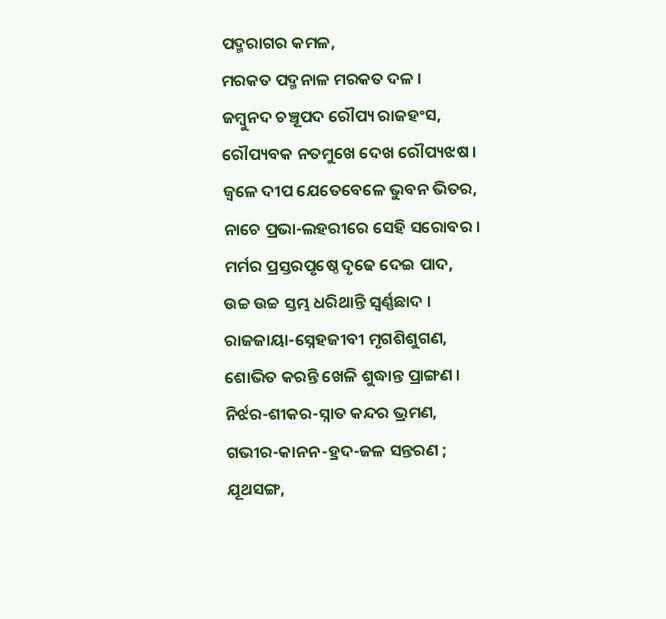ପଦ୍ମରାଗର କମଳ,
ମରକତ ପଦ୍ମନାଳ ମରକତ ଦଳ ।
ଜମ୍ଵୁନଦ ଚଞ୍ଚୂପଦ ରୌପ୍ୟ ରାଜହଂସ,
ରୌପ୍ୟବକ ନତମୁଖେ ଦେଖ ରୌପ୍ୟଝଷ ।
ଜ୍ଵଳେ ଦୀପ ଯେତେବେଳେ ଭୁବନ ଭିତର,
ନାଚେ ପ୍ରଭା-ଲହରୀରେ ସେହି ସରୋବର ।
ମର୍ମର ପ୍ରସ୍ତରପୃଷ୍ଠେ ଦୃଢେ ଦେଇ ପାଦ,
ଉଚ୍ଚ ଉଚ୍ଚ ସ୍ତମ୍ଭ ଧରିଥାନ୍ତି ସ୍ଵର୍ଣ୍ଣଛାଦ ।
ରାଜଜାୟା-ସ୍ନେହଜୀବୀ ମୃଗଶିଶୁଗଣ,
ଶୋଭିତ କରନ୍ତି ଖେଳି ଶୁଦ୍ଧାନ୍ତ ପ୍ରାଙ୍ଗଣ ।
ନିର୍ଝର-ଶୀକର-ସ୍ନାତ କନ୍ଦର ଭ୍ରମଣ,
ଗଭୀର-କାନନ-ହ୍ରଦ-ଜଳ ସନ୍ତରଣ ;
ଯୂଥସଙ୍ଗ,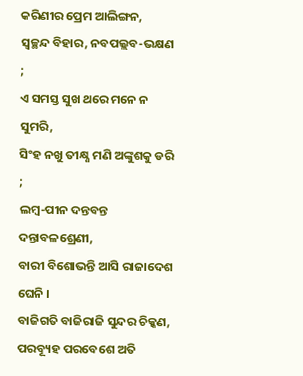କରିଣୀର ପ୍ରେମ ଆଲିଙ୍ଗନ,
ସ୍ଵଚ୍ଛନ୍ଦ ବିହାର, ନବପଲ୍ଲବ-ଭକ୍ଷଣ ;
ଏ ସମସ୍ତ ସୁଖ ଥରେ ମନେ ନ ସୁମରି,
ସିଂହ ନଖୁ ତୀକ୍ଷ୍ଣ ମଣି ଅଙ୍କୁଶକୁ ଡରି ;
ଲମ୍ଵ-ପୀନ ଦନ୍ତବନ୍ତ ଦନ୍ତାବଳଶ୍ରେଣୀ,
ବାରୀ ବିଶୋଭନ୍ତି ଆସି ରାଜାଦେଶ ଘେନି ।
ବାଜିଗତି ବାଜିରାଜି ସୁନ୍ଦର ଚିକ୍କଣ,
ପରବ୍ୟୂହ ପରବେଶେ ଅତି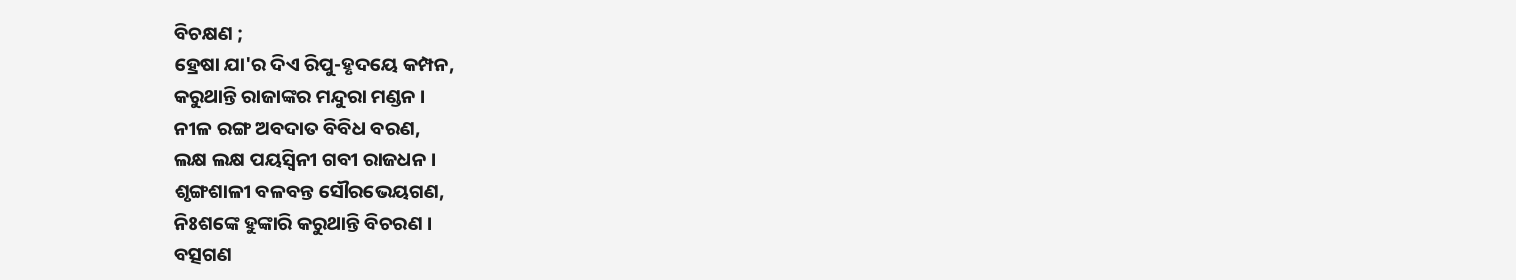ବିଚକ୍ଷଣ ;
ହ୍ରେଷା ଯା'ର ଦିଏ ରିପୁ-ହୃଦୟେ କମ୍ପନ,
କରୁଥାନ୍ତି ରାଜାଙ୍କର ମନ୍ଦୁରା ମଣ୍ଡନ ।
ନୀଳ ରଙ୍ଗ ଅବଦାତ ବିବିଧ ବରଣ,
ଲକ୍ଷ ଲକ୍ଷ ପୟସ୍ଵିନୀ ଗବୀ ରାଜଧନ ।
ଶୃଙ୍ଗଶାଳୀ ବଳବନ୍ତ ସୌରଭେୟଗଣ,
ନିଃଶଙ୍କେ ହୁଙ୍କାରି କରୁଥାନ୍ତି ବିଚରଣ ।
ବତ୍ସଗଣ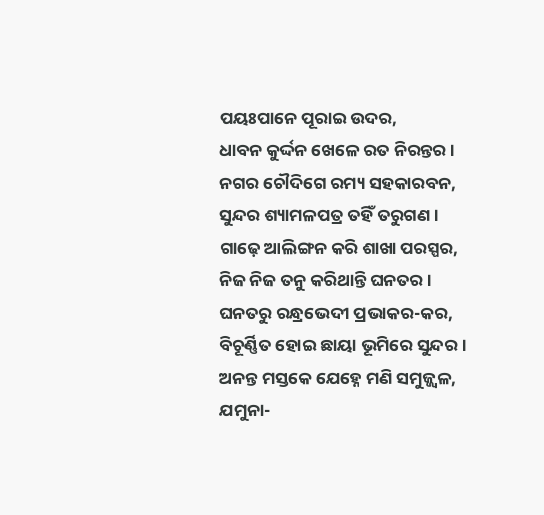ପୟଃପାନେ ପୂରାଇ ଉଦର,
ଧାବନ କୁର୍ଦ୍ଦନ ଖେଳେ ରତ ନିରନ୍ତର ।
ନଗର ଚୌଦିଗେ ରମ୍ୟ ସହକାରବନ,
ସୁନ୍ଦର ଶ୍ୟାମଳପତ୍ର ତହିଁ ତରୁଗଣ ।
ଗାଢ଼େ ଆଲିଙ୍ଗନ କରି ଶାଖା ପରସ୍ପର,
ନିଜ ନିଜ ତନୁ କରିଥାନ୍ତି ଘନତର ।
ଘନତରୁ ରନ୍ଧ୍ରଭେଦୀ ପ୍ରଭାକର-କର,
ବିଚୂର୍ଣ୍ଣିତ ହୋଇ ଛାୟା ଭୂମିରେ ସୁନ୍ଦର ।
ଅନନ୍ତ ମସ୍ତକେ ଯେହ୍ନେ ମଣି ସମୁଜ୍ଜ୍ବଳ,
ଯମୁନା-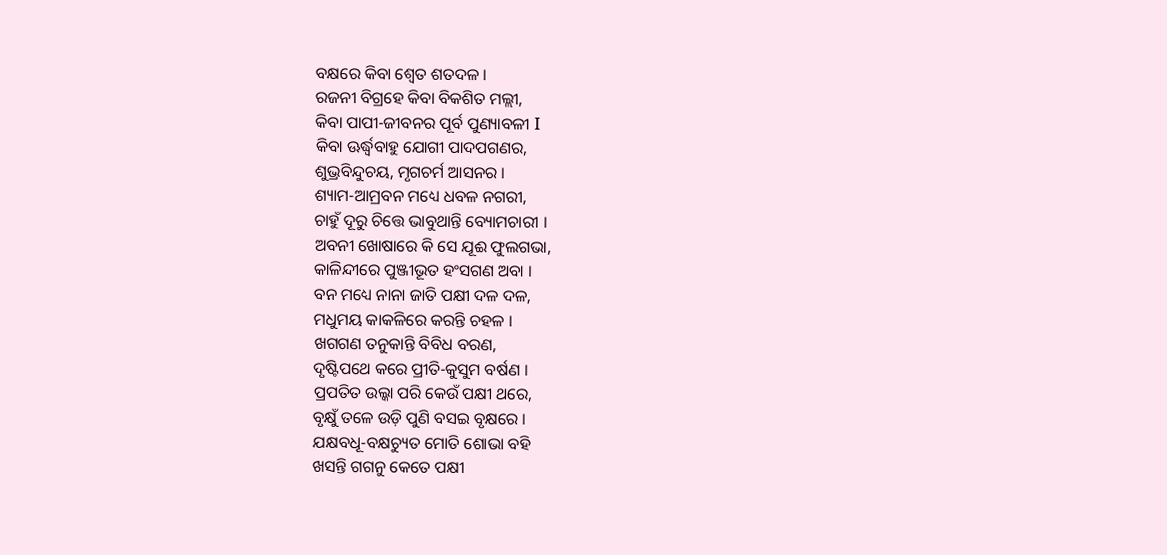ବକ୍ଷରେ କିବା ଶ୍ବେତ ଶତଦଳ ।
ରଜନୀ ବିଗ୍ରହେ କିବା ବିକଶିତ ମଲ୍ଲୀ,
କିବା ପାପୀ-ଜୀବନର ପୂର୍ବ ପୁଣ୍ୟାବଳୀ I
କିବା ଊର୍ଦ୍ଧ୍ଵବାହୁ ଯୋଗୀ ପାଦପଗଣର,
ଶୁଭ୍ରବିନ୍ଦୁଚୟ, ମୃଗଚର୍ମ ଆସନର ।
ଶ୍ୟାମ-ଆମ୍ରବନ ମଧ୍ୟେ ଧବଳ ନଗରୀ,
ଚାହୁଁ ଦୂରୁ ଚିତ୍ତେ ଭାବୁଥାନ୍ତି ବ୍ୟୋମଚାରୀ ।
ଅବନୀ ଖୋଷାରେ କି ସେ ଯୂଈ ଫୁଲଗଭା,
କାଳିନ୍ଦୀରେ ପୁଞ୍ଜୀଭୂତ ହଂସଗଣ ଅବା ।
ବନ ମଧ୍ୟେ ନାନା ଜାତି ପକ୍ଷୀ ଦଳ ଦଳ,
ମଧୁମୟ କାକଳିରେ କରନ୍ତି ଚହଳ ।
ଖଗଗଣ ତନୁକାନ୍ତି ବିବିଧ ବରଣ,
ଦୃଷ୍ଟିପଥେ କରେ ପ୍ରୀତି-କୁସୁମ ବର୍ଷଣ ।
ପ୍ରପତିତ ଉଲ୍କା ପରି କେଉଁ ପକ୍ଷୀ ଥରେ,
ବୃକ୍ଷୁଁ ତଳେ ଉଡ଼ି ପୁଣି ବସଇ ବୃକ୍ଷରେ ।
ଯକ୍ଷବଧୂ-ବକ୍ଷଚ୍ୟୁତ ମୋତି ଶୋଭା ବହି
ଖସନ୍ତି ଗଗନୁ କେତେ ପକ୍ଷୀ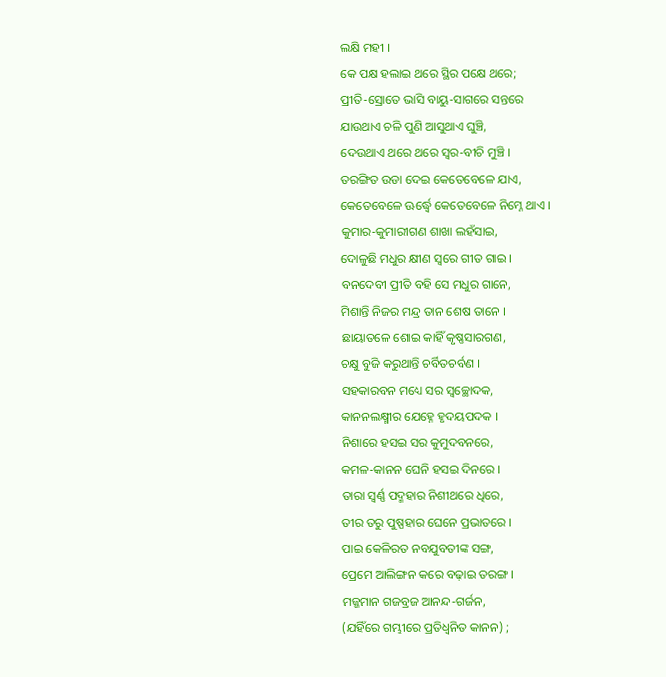ଲକ୍ଷି ମହୀ ।
କେ ପକ୍ଷ ହଲାଇ ଥରେ ସ୍ଥିର ପକ୍ଷେ ଥରେ;
ପ୍ରୀତି-ସ୍ରୋତେ ଭାସି ବାୟୁ-ସାଗରେ ସନ୍ତରେ
ଯାଉଥାଏ ଚଳି ପୁଣି ଆସୁଥାଏ ଘୁଞ୍ଚି,
ଦେଉଥାଏ ଥରେ ଥରେ ସ୍ଵର-ବୀଚି ମୁଞ୍ଚି ।
ତରଙ୍ଗିତ ଉଡା ଦେଇ କେତେବେଳେ ଯାଏ,
କେତେବେଳେ ଊର୍ଦ୍ଧ୍ଵେ କେତେବେଳେ ନିମ୍ନେ ଥାଏ ।
କୁମାର-କୁମାରୀଗଣ ଶାଖା ଲହଁସାଇ,
ଦୋଳୁଛି ମଧୁର କ୍ଷୀଣ ସ୍ଵରେ ଗୀତ ଗାଇ ।
ବନଦେବୀ ପ୍ରୀତି ବହି ସେ ମଧୁର ଗାନେ,
ମିଶାନ୍ତି ନିଜର ମନ୍ଦ୍ର ତାନ ଶେଷ ତାନେ ।
ଛାୟାତଳେ ଶୋଇ କାହିଁ କୃଷ୍ଣସାରଗଣ,
ଚକ୍ଷୁ ବୁଜି କରୁଥାନ୍ତି ଚର୍ବିତଚର୍ବଣ ।
ସହକାରବନ ମଧ୍ୟେ ସର ସ୍ଵଚ୍ଛୋଦକ,
କାନନଲକ୍ଷ୍ମୀର ଯେହ୍ନେ ହୃଦୟପଦକ ।
ନିଶାରେ ହସଇ ସର କୁମୁଦବନରେ,
କମଳ-କାନନ ଘେନି ହସଇ ଦିନରେ ।
ତାରା ସ୍ଵର୍ଣ୍ଣ ପଦ୍ମହାର ନିଶୀଥରେ ଧିରେ,
ତୀର ତରୁ ପୁଷ୍ପହାର ଘେନେ ପ୍ରଭାତରେ ।
ପାଇ କେଳିରତ ନବଯୁବତୀଙ୍କ ସଙ୍ଗ,
ପ୍ରେମେ ଆଲିଙ୍ଗନ କରେ ବଢ଼ାଇ ତରଙ୍ଗ ।
ମଜ୍ଜମାନ ଗଜବ୍ରଜ ଆନନ୍ଦ-ଗର୍ଜନ,
(ଯହିଁରେ ଗମ୍ଭୀରେ ପ୍ରତିଧ୍ଵନିତ କାନନ) ;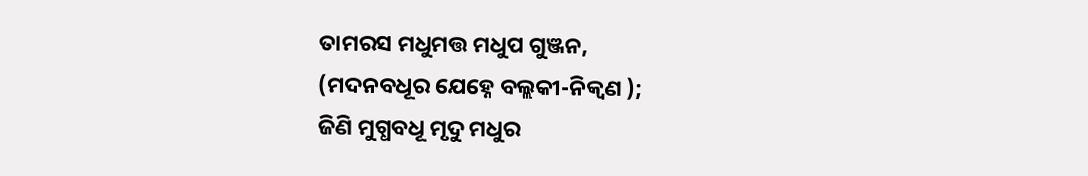ତାମରସ ମଧୁମତ୍ତ ମଧୁପ ଗୁଞ୍ଜନ,
(ମଦନବଧୂର ଯେହ୍ନେ ବଲ୍ଲକୀ-ନିକ୍ବଣ );
ଜିଣି ମୁଗ୍ଧବଧୂ ମୃଦୁ ମଧୁର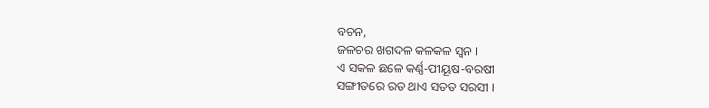ବଚନ,
ଜଳଚର ଖଗଦଳ କଳକଳ ସ୍ବନ ।
ଏ ସକଳ ଛଳେ କର୍ଣ୍ଣ-ପୀୟୂଷ-ବରଷୀ
ସଙ୍ଗୀତରେ ରତ ଥାଏ ସତତ ସରସୀ ।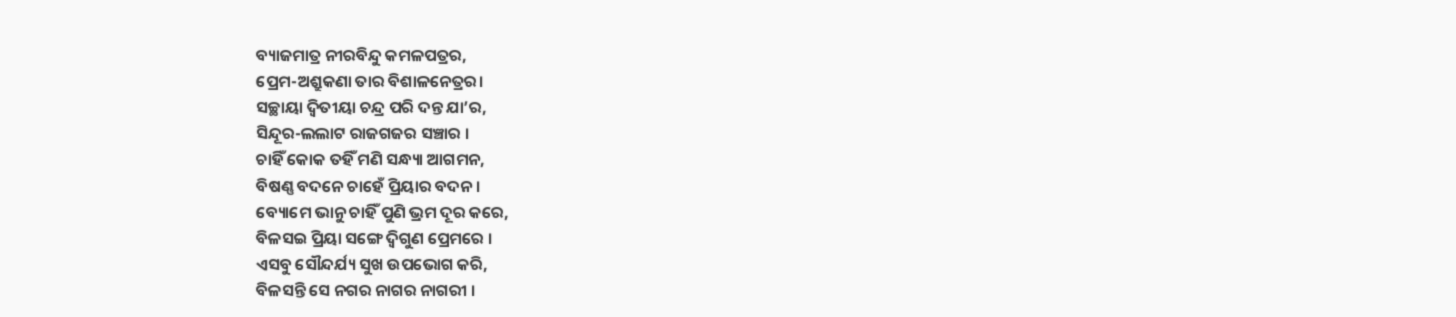ବ୍ୟାଜମାତ୍ର ନୀରବିନ୍ଦୁ କମଳପତ୍ରର,
ପ୍ରେମ-ଅଶ୍ରୁକଣା ତାର ବିଶାଳନେତ୍ରର।
ସଚ୍ଛାୟା ଦ୍ଵିତୀୟା ଚନ୍ଦ୍ର ପରି ଦନ୍ତ ଯା’ର,
ସିନ୍ଦୂର-ଲଲାଟ ରାଜଗଜର ସଞ୍ଚାର ।
ଚାହିଁ କୋକ ତହିଁ ମଣି ସନ୍ଧ୍ୟା ଆଗମନ,
ବିଷଣ୍ଣ ବଦନେ ଚାହେଁ ପ୍ରିୟାର ବଦନ ।
ବ୍ୟୋମେ ଭାନୁ ଚାହିଁ ପୁଣି ଭ୍ରମ ଦୂର କରେ,
ବିଳସଇ ପ୍ରିୟା ସଙ୍ଗେ ଦ୍ବିଗୁଣ ପ୍ରେମରେ ।
ଏସବୁ ସୌନ୍ଦର୍ଯ୍ୟ ସୁଖ ଉପଭୋଗ କରି,
ବିଳସନ୍ତି ସେ ନଗର ନାଗର ନାଗରୀ ।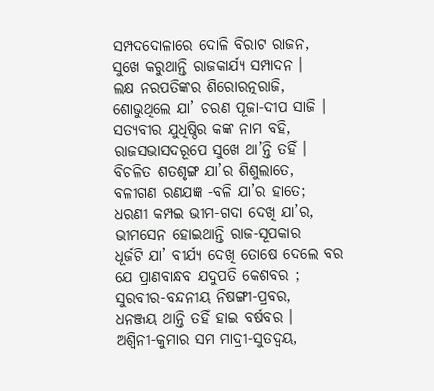ସମ୍ପଦଦୋଳାରେ ଦୋଳି ବିରାଟ ରାଜନ,
ସୁଖେ କରୁଥାନ୍ତି ରାଜକାର୍ଯ୍ୟ ସମ୍ପାଦନ ।
ଲକ୍ଷ ନରପତିଙ୍କର ଶିରୋରତ୍ନରାଜି,
ଶୋଭୁଥିଲେ ଯା’ ଚରଣ ପୂଜା-ଦୀପ ସାଜି ।
ସତ୍ୟବୀର ଯୁଧିଷ୍ଠିର କଙ୍କ ନାମ ବହି,
ରାଜସଭାସଦରୂପେ ସୁଖେ ଥା’ନ୍ତି ତହିଁ ।
ବିଚଳିତ ଶତଶୃଙ୍ଗ ଯା’ର ଶିଶୁଲାତେ,
ବଳୀଗଣ ରଣଯଜ୍ଞ -ବଳି ଯା’ର ହାତେ;
ଧରଣୀ କମ୍ପଇ ଭୀମ-ଗଦା ଦେଖି ଯା’ର,
ଭୀମସେନ ହୋଇଥାନ୍ତି ରାଜ-ସୂପକାର
ଧୂର୍ଜଟି ଯା’ ବୀର୍ଯ୍ୟ ଦେଖି ତୋଷେ ଦେଲେ ବର
ଯେ ପ୍ରାଣବାନ୍ଧବ ଯଦୁପତି କେଶବର ;
ସୁରବୀର-ବନ୍ଦନୀୟ ନିଷଙ୍ଗୀ-ପ୍ରବର,
ଧନଞ୍ଜୟ ଥାନ୍ତି ତହିଁ ହାଇ ବର୍ଷବର ।
ଅଶ୍ଵିନୀ-କୁମାର ସମ ମାଦ୍ରୀ-ସୁତଦ୍ଵୟ,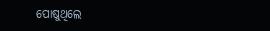ପୋଷୁଥିଲେ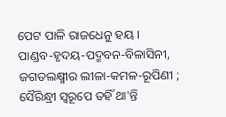ପେଟ ପାଳି ରାଜଧେନୁ ହୟ ।
ପାଣ୍ଡବ-ହୃଦୟ-ପଦ୍ମବନ-ବିଳାସିନୀ,
ଜଗତଲକ୍ଷ୍ମୀର ଲୀଳା-କମଳ-ରୂପିଣୀ ;
ସୈରିନ୍ଧ୍ରୀ ସ୍ଵରୂପେ ତହିଁ ଥା'ନ୍ତି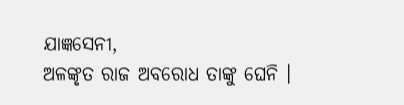ଯାଜ୍ଞସେନୀ,
ଅଳଙ୍କୃତ ରାଜ ଅବରୋଧ ତାଙ୍କୁ ଘେନି ।